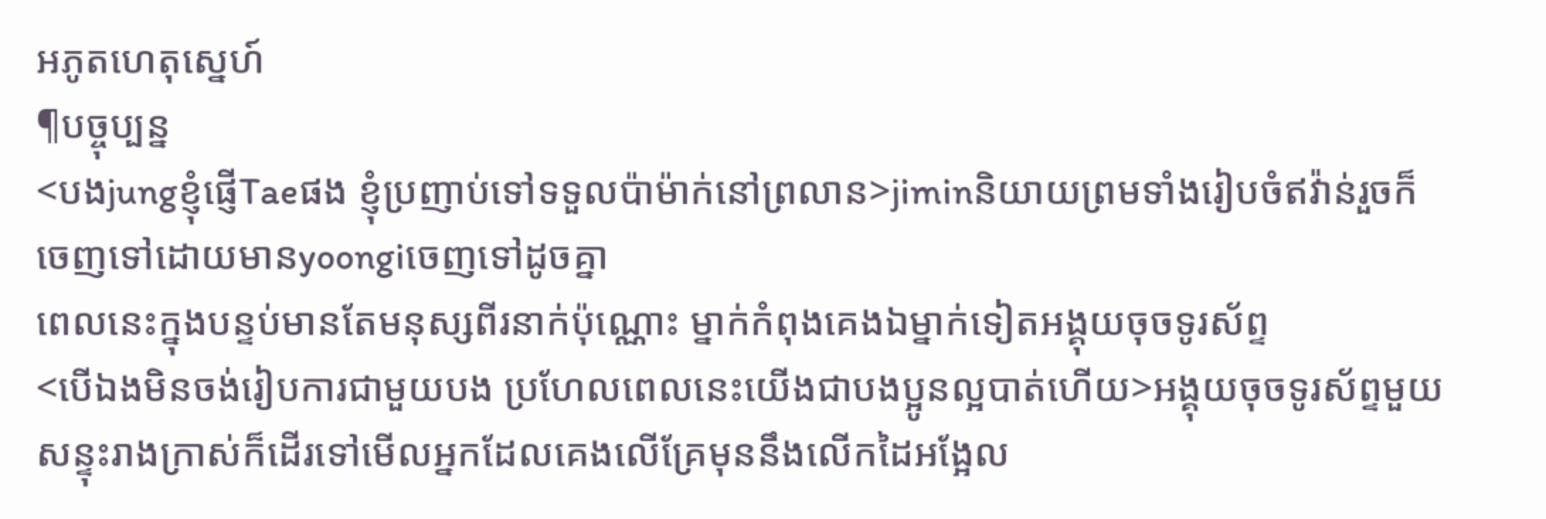អភូតហេតុស្នេហ៍
¶បច្ចុប្បន្ន
<បងjungខ្ញុំផ្ញើTaeផង ខ្ញុំប្រញាប់ទៅទទួលប៉ាម៉ាក់នៅព្រលាន>jiminនិយាយព្រមទាំងរៀបចំឥវ៉ាន់រួចក៏ចេញទៅដោយមានyoongiចេញទៅដូចគ្នា
ពេលនេះក្នុងបន្ទប់មានតែមនុស្សពីរនាក់ប៉ុណ្ណោះ ម្នាក់កំពុងគេងឯម្នាក់ទៀតអង្គុយចុចទូរស័ព្ទ
<បើឯងមិនចង់រៀបការជាមួយបង ប្រហែលពេលនេះយើងជាបងប្អូនល្អបាត់ហើយ>អង្គុយចុចទូរស័ព្ទមួយសន្ទុះរាងក្រាស់ក៏ដើរទៅមើលអ្នកដែលគេងលើគ្រែមុននឹងលើកដៃអង្អែល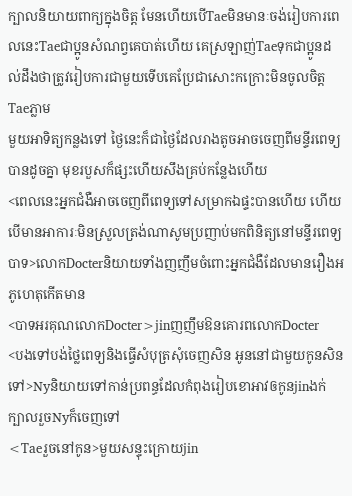ក្បាលនិយាយពាក្យក្នុងចិត្ត មែនហើយបើTaeមិនមានៈចង់រៀបការពេលនេះTaeជាប្អូនសំណព្វគេបាត់ហើយ គេស្រឡាញ់Taeទុកជាប្អូនដល់ដឹងថាត្រូវរៀបការជាមួយទើបគេប្រែជាសោះកក្រោះមិនចូលចិត្តTaeភ្លាម
មួយអាទិត្យកន្លងទៅ ថ្ងៃនេះក៏ជាថ្ងៃដែលរាងតូចអាចចេញពីមន្ទីរពេទ្យបានដូចគ្នា មុខរបួសក៏ផ្សះហើយសឹងគ្រប់កន្លែងហើយ
<ពេលនេះអ្នកជំងឺអាចចេញពីពេទ្យទៅសម្រាកឯផ្ទះបានហើយ ហើយបើមានអាការៈមិនស្រួលត្រង់ណាសូមប្រញាប់មកពិនិត្យនៅមន្ទីរពេទ្យបាទ>លោកDocterនិយាយទាំងញញឹមចំពោះអ្នកជំងឺដែលមានរឿងអភូហេតុកើតមាន
<បាទអរគុណលោកDocter>jinញញឹមឱនគោរពលោកDocter
<បងទៅបង់ថ្លៃពេទ្យនិងធ្វើសំបុត្រសុំចេញសិន អូននៅជាមួយកូនសិនទៅ>Nyនិយាយទៅកាន់ប្រពន្ធដែលកំពុងរៀបខោអាវឲកូនjinងក់ក្បាលរួចNyក៏ចេញទៅ
<Taeរួចនៅកូន>មួយសន្ទុះក្រោយjin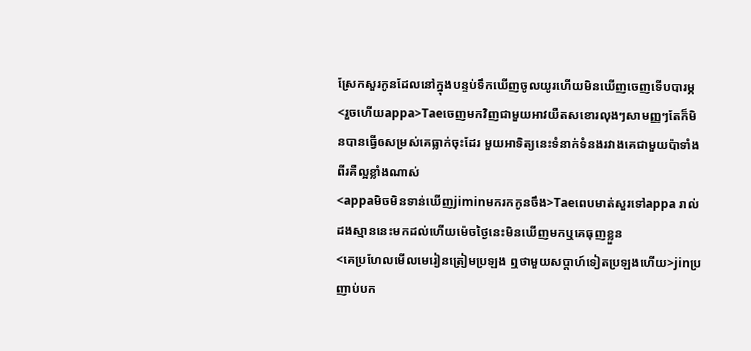ស្រែកសួរកូនដែលនៅក្នុងបន្ទប់ទឹកឃើញចូលយូរហើយមិនឃើញចេញទើបបារម្ភ
<រួចហើយappa>Taeចេញមកវិញជាមួយអាវយឺតសខោរលុងៗសាមញ្ញៗតែក៏មិនបានធ្វើឲសម្រស់គេធ្លាក់ចុះដែរ មួយអាទិត្យនេះទំនាក់ទំនងរវាងគេជាមួយប៉ាទាំងពីរគឺល្អខ្លាំងណាស់
<appaមិចមិនទាន់ឃើញjiminមករកកូនចឹង>Taeពេបមាត់សួរទៅappa រាល់ដងស្មាននេះមកដល់ហើយម៉េចថ្ងៃនេះមិនឃើញមកឬគេធុញខ្លួន
<គេប្រហែលមើលមេរៀនត្រៀមប្រឡង ឮថាមួយសប្ដាហ៍ទៀតប្រឡងហើយ>jinប្រញាប់បក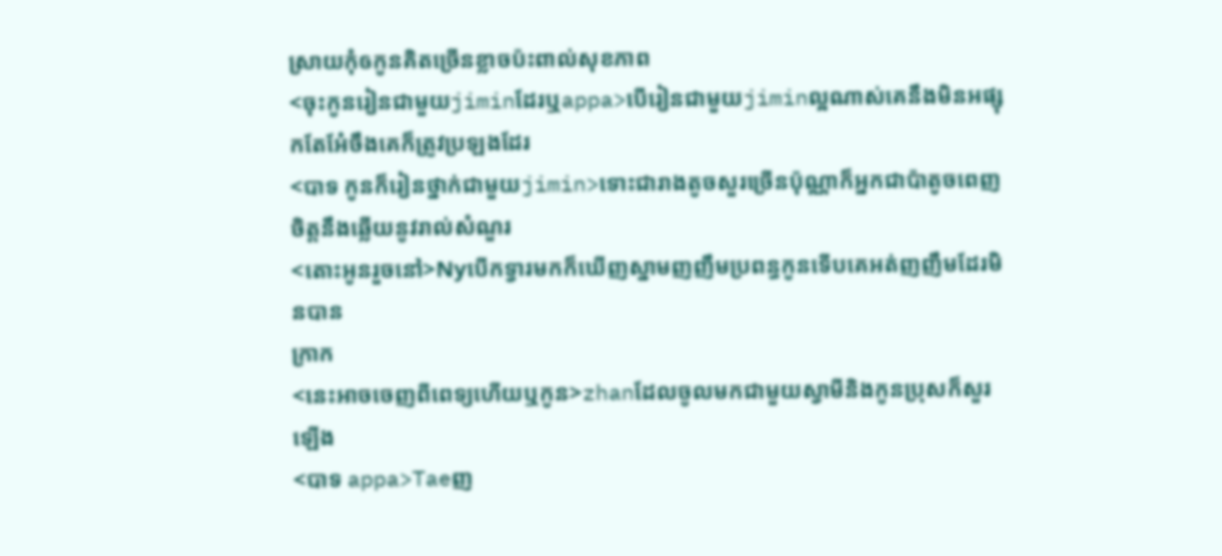ស្រាយកុំឲកូនគិតច្រើនខ្លាចប៉ះពាល់សុខភាព
<ចុះកូនរៀនជាមួយjiminដែរឬappa>បើរៀនជាមួយjiminល្អណាស់គេនឹងមិនអផ្សុកតែអែ៎ចឹងគេក៏ត្រូវប្រឡងដែរ
<បាទ កូនក៏រៀនថ្នាក់ជាមួយjimin>ទោះជារាងតូចសួរច្រើនប៉ុណ្ណាក៏អ្នកជាប៉ាតូចពេញចិត្តនឹងឆ្លើយនូវរាល់សំណួរ
<តោះអូនរួចនៅ>Nyបើកទ្វារមកក៏ឃើញស្នាមញញឹមប្រពន្ធកូនទើបគេអត់ញញឹមដែរមិនបាន
ក្រាក
<នេះអាចចេញពីពេទ្យហើយឬកូន>zhanដែលចូលមកជាមួយស្វាមីនិងកូនប្រុសក៏សួរឡើង
<បាទ appa>Taeញ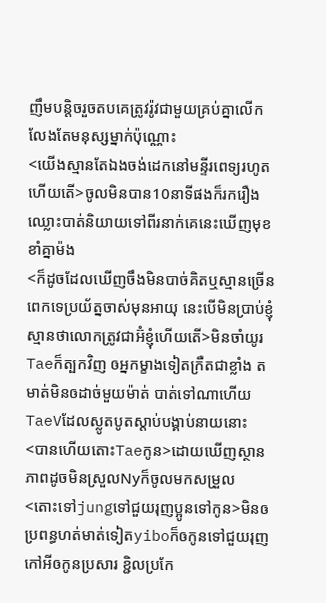ញឹមបន្តិចរួចតបគេត្រូវរ៉ូវជាមួយគ្រប់គ្នាលើកលែងតែមនុស្សម្នាក់ប៉ុណ្ណោះ
<យើងស្មានតែឯងចង់ដេកនៅមន្ទីរពេទ្យរហូតហើយតើ>ចូលមិនបាន10នាទីផងក៏រករឿងឈ្លោះបាត់និយាយទៅពីរនាក់គេនេះឃើញមុខខាំគ្នាម៉ង
<ក៏ដូចដែលឃើញចឹងមិនបាច់គិតឬស្មានច្រើនពេកទេប្រយ័ត្នចាស់មុនអាយុ នេះបើមិនប្រាប់ខ្ញុំស្មានថាលោកត្រូវជាអ៊ំខ្ញុំហើយតើ>មិនចាំយូរTaeក៏ត្បកវិញ ឲអ្នកម្ខាងទៀតក្រឺតជាខ្លាំង តមាត់មិនឲដាច់មួយម៉ាត់ បាត់ទៅណាហើយTaeVដែលស្លូតបូតស្ដាប់បង្គាប់នាយនោះ
<បានហើយតោះTaeកូន>ដោយឃើញស្ថានភាពដូចមិនស្រួលNyក៏ចូលមកសម្រួល
<តោះទៅjungទៅជួយរុញប្អូនទៅកូន>មិនឲប្រពន្ធហត់មាត់ទៀតyiboក៏ឲកូនទៅជួយរុញកៅអីឲកូនប្រសារ ខ្ជិលប្រកែ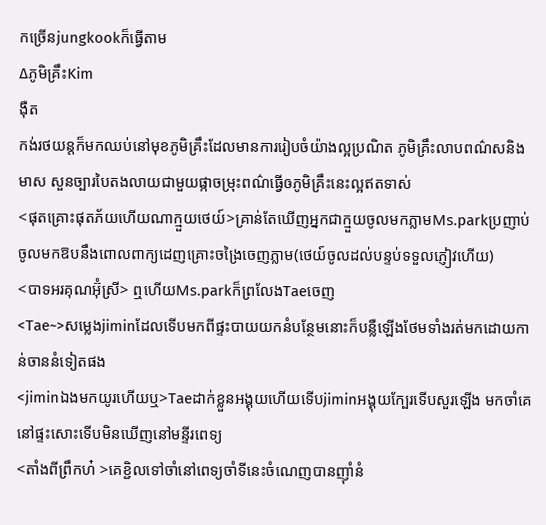កច្រើនjungkookក៏ធ្វើតាម
∆ភូមិគ្រឹះKim
ងុឺត
កង់រថយន្តក៏មកឈប់នៅមុខភូមិគ្រឹះដែលមានការរៀបចំយ៉ាងល្អប្រណិត ភូមិគ្រឹះលាបពណ៌សនិងមាស សួនច្បារបៃតងលាយជាមួយផ្កាចម្រុះពណ៌ធ្វើឲភូមិគ្រឹះនេះល្អឥតទាស់
<ផុតគ្រោះផុតភ័យហើយណាក្មួយថេយ៍>គ្រាន់តែឃើញអ្នកជាក្មួយចូលមកភ្លាមMs.parkប្រញាប់ចូលមកឱបនឹងពោលពាក្យដេញគ្រោះចង្រៃចេញភ្លាម(ថេយ៍ចូលដល់បន្ទប់ទទួលភ្ញៀវហើយ)
<បាទអរគុណអ៊ុំស្រី> ឮហើយMs.parkក៏ព្រលែងTaeចេញ
<Tae~>សម្លេងjiminដែលទើបមកពីផ្ទះបាយយកនំបន្ថែមនោះក៏បន្លឺឡើងថែមទាំងរត់មកដោយកាន់ចាននំទៀតផង
<jiminឯងមកយូរហើយឬ>Taeដាក់ខ្លួនអង្គុយហើយទើបjiminអង្គុយក្បែរទើបសួរឡើង មកចាំគេនៅផ្ទះសោះទើបមិនឃើញនៅមន្ទីរពេទ្យ
<តាំងពីព្រឹកហ៎ >គេខ្ជិលទៅចាំនៅពេទ្យចាំទីនេះចំណេញបានញុាំនំ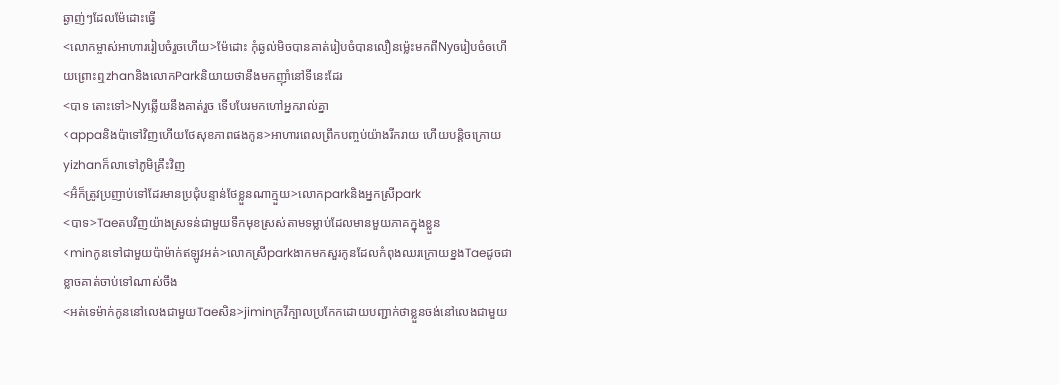ឆ្ងាញ់ៗដែលម៉ែដោះធ្វើ
<លោកម្ចាស់អាហាររៀបចំរួចហើយ>ម៉ែដោះ កុំឆ្ងល់មិចបានគាត់រៀបចំបានលឿនម្ល៉េះមកពីNyឲរៀបចំឲហើយព្រោះឮzhanនិងលោកParkនិយាយថានឹងមកញុាំនៅទីនេះដែរ
<បាទ តោះទៅ>Nyឆ្លើយនឹងគាត់រួច ទើបបែរមកហៅអ្នករាល់គ្នា
<appaនិងប៉ាទៅវិញហើយថែសុខភាពផងកូន>អាហារពេលព្រឹកបញ្ចប់យ៉ាងរីករាយ ហើយបន្តិចក្រោយyizhanក៏លាទៅភូមិគ្រឹះវិញ
<អ៊ំក៏ត្រូវប្រញាប់ទៅដែរមានប្រជុំបន្ទាន់ថែខ្លួនណាក្មួយ>លោកparkនិងអ្នកស្រីpark
<បាទ>Taeតបវិញយ៉ាងស្រទន់ជាមួយទឹកមុខស្រស់តាមទម្លាប់ដែលមានមួយភាគក្នុងខ្លួន
<minកូនទៅជាមួយប៉ាម៉ាក់ឥឡូវអត់>លោកស្រីparkងាកមកសួរកូនដែលកំពុងឈរក្រោយខ្នងTaeដូចជាខ្លាចគាត់ចាប់ទៅណាស់ចឹង
<អត់ទេម៉ាក់កូននៅលេងជាមួយTaeសិន>jiminក្រវីក្បាលប្រកែកដោយបញ្ជាក់ថាខ្លួនចង់នៅលេងជាមួយ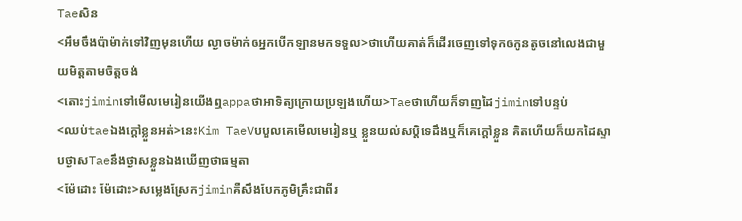Taeសិន
<អឹមចឹងប៉ាម៉ាក់ទៅវិញមុនហើយ ល្ងាចម៉ាក់ឲអ្នកបើកឡានមកទទួល>ថាហើយគាត់ក៏ដើរចេញទៅទុកឲកូនតូចនៅលេងជាមួយមិត្តតាមចិត្តចង់
<តោះjiminទៅមើលមេរៀនយើងឮappaថាអាទិត្យក្រោយប្រឡងហើយ>Taeថាហើយក៏ទាញដៃjiminទៅបន្ទប់
<ឈប់taeឯងក្ដៅខ្លួនអត់>នេះKim TaeVបបួលគេមើលមេរៀនឬ ខ្លួនយល់សប្ដិទេដឹងឬក៏គេក្ដៅខ្លួន គិតហើយក៏យកដៃស្ទាបថ្ងាសTaeនឹងថ្ងាសខ្លួនឯងឃើញថាធម្មតា
<ម៉ែដោះ ម៉ែដោះ>សម្លេងស្រែកjiminគឺសឹងបែកភូមិគ្រឹះជាពីរ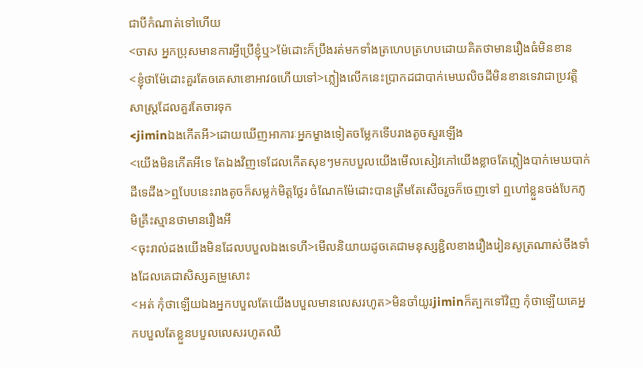ជាបីកំណាត់ទៅហើយ
<ចាស អ្នកប្រុសមានការអ្វីប្រើខ្ញុំឬ>ម៉ែដោះក៏ប្រឹងរត់មកទាំងត្រហេបត្រហបដោយគិតថាមានរឿងធំមិនខាន
<ខ្ញុំថាម៉ែដោះគួរតែឲគេសាខោអាវឲហើយទៅ>ភ្លៀងលើកនេះប្រាកដជាបាក់មេឃលិចដីមិនខានទេវាជាប្រវត្តិសាស្រ្តដែលគួរតែចារទុក
<jiminឯងកើតអី>ដោយឃើញអាការៈអ្នកម្ខាងទៀតចម្លែកទើបរាងតូចសួរឡើង
<យើងមិនកើតអីទេ តែឯងវិញទេដែលកើតសុខៗមកបបួលយើងមើលសៀវភៅយើងខ្លាចតែភ្លៀងបាក់មេឃបាក់ដីទេដឹង>ឮបែបនេះរាងតូចក៏សម្លក់មិត្តថ្លែរ ចំណែកម៉ែដោះបានត្រឹមតែសើចរួចក៏ចេញទៅ ឮហៅខ្លួនចង់បែកភូមិគ្រឹះស្មានថាមានរឿងអី
<ចុះរាល់ដងយើងមិនដែលបបួលឯងទេហី>មើលនិយាយដូចគេជាមនុស្សខ្ជិលខាងរឿងរៀនសូត្រណាស់ចឹងទាំងដែលគេជាសិស្សគម្រូសោះ
<អត់ កុំថាឡើយឯងអ្នកបបួលតែយើងបបួលមានលេសរហូត>មិនចាំយូរjiminក៏ត្បកទៅវិញ កុំថាឡើយគេអ្នកបបួលតែខ្លួនបបួលលេសរហូតឈឺ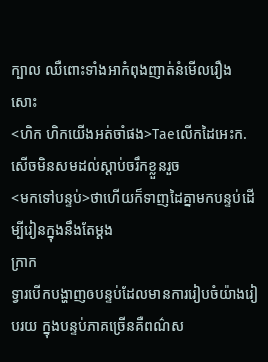ក្បាល ឈឺពោះទាំងអាកំពុងញាត់នំមើលរឿងសោះ
<ហិក ហិកយើងអត់ចាំផង>Taeលើកដៃអេះក.សើចមិនសមដល់ស្ដាប់ចរឹកខ្លួនរួច
<មកទៅបន្ទប់>ថាហើយក៏ទាញដៃគ្នាមកបន្ទប់ដើម្បីរៀនក្នុងនឹងតែម្ដង
ក្រាក
ទ្វារបើកបង្ហាញឲបន្ទប់ដែលមានការរៀបចំយ៉ាងរៀបរយ ក្នុងបន្ទប់ភាគច្រើនគឺពណ៌ស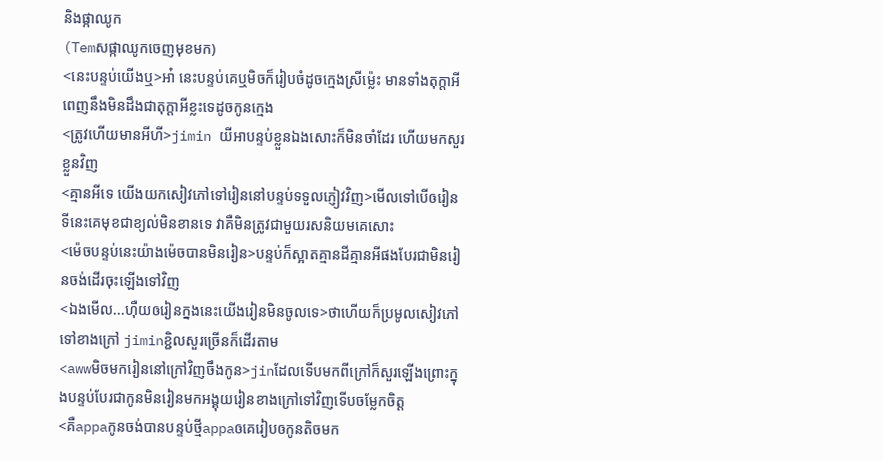និងផ្កាឈូក
(Temសផ្កាឈូកចេញមុខមក)
<នេះបន្ទប់យើងឬ>អា៎ នេះបន្ទប់គេឬមិចក៏រៀបចំដូចក្មេងស្រីម្ល៉េះ មានទាំងតុក្តាអីពេញនឹងមិនដឹងជាតុក្តាអីខ្លះទេដូចកូនក្មេង
<ត្រូវហើយមានអីហី>jimin យីអាបន្ទប់ខ្លួនឯងសោះក៏មិនចាំដែរ ហើយមកសួរខ្លួនវិញ
<គ្មានអីទេ យើងយកសៀវភៅទៅរៀននៅបន្ទប់ទទួលភ្ញៀវវិញ>មើលទៅបើឲរៀនទីនេះគេមុខជាខ្យល់មិនខានទេ វាគឺមិនត្រូវជាមួយរសនិយមគេសោះ
<ម៉េចបន្ទប់នេះយ៉ាងម៉េចបានមិនរៀន>បន្ទប់ក៏ស្អាតគ្មានដីគ្មានអីផងបែរជាមិនរៀនចង់ដើរចុះឡើងទៅវិញ
<ឯងមើល...ហុឺយឲរៀនក្នងនេះយើងរៀនមិនចូលទេ>ថាហើយក៏ប្រមូលសៀវភៅទៅខាងក្រៅ jiminខ្ជិលសួរច្រើនក៏ដើរតាម
<awwមិចមករៀននៅក្រៅវិញចឹងកូន>jinដែលទើបមកពីក្រៅក៏សួរឡើងព្រោះក្នុងបន្ទប់បែរជាកូនមិនរៀនមកអង្គុយរៀនខាងក្រៅទៅវិញទើបចម្លែកចិត្ត
<គឺappaកូនចង់បានបន្ទប់ថ្មីappaឲគេរៀបឲកូនតិចមក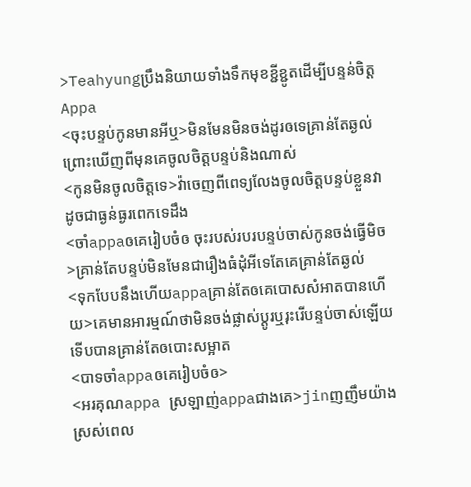>Teahyungប្រឹងនិយាយទាំងទឹកមុខខ្ជីខ្ជូតដើម្បីបន្ទន់ចិត្តAppa
<ចុះបន្ទប់កូនមានអីឬ>មិនមែនមិនចង់ដូរឲទេគ្រាន់តែឆ្ងល់ព្រោះឃើញពីមុនគេចូលចិត្តបន្ទប់និងណាស់
<កូនមិនចូលចិត្តទេ>វ៉ាចេញពីពេទ្យលែងចូលចិត្តបន្ទប់ខ្លួនវាដូចជាធ្ងន់ធ្ងរពេកទេដឹង
<ចាំappaឲគេរៀបចំឲ ចុះរបស់របរបន្ទប់ចាស់កូនចង់ធ្វើមិច>គ្រាន់តែបន្ទប់មិនមែនជារឿងធំដុំអីទេតែគេគ្រាន់តែឆ្ងល់
<ទុកបែបនឹងហើយappaគ្រាន់តែឲគេបោសសំអាតបានហើយ>គេមានអារម្មណ៍ថាមិនចង់ផ្លាស់ប្ដូរឬរុះរើបន្ទប់ចាស់ឡើយទើបបានគ្រាន់តែឲបោះសម្អាត
<បាទចាំappaឲគេរៀបចំឲ>
<អរគុណappa ស្រឡាញ់appaជាងគេ>jinញញឹមយ៉ាងស្រស់ពេល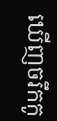ឃើញចរឹកកូ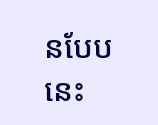នបែបនេះ